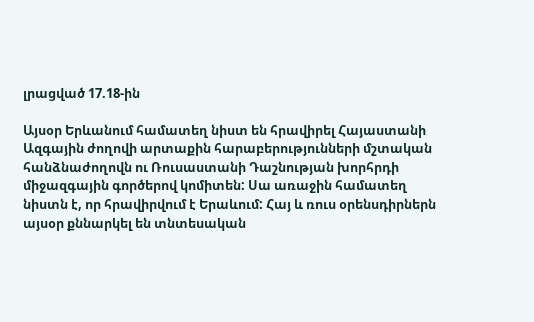լրացված 17.18-ին

Այսօր Երևանում համատեղ նիստ են հրավիրել Հայաստանի Ազգային ժողովի արտաքին հարաբերությունների մշտական հանձնաժողովն ու Ռուսաստանի Դաշնության խորհրդի միջազգային գործերով կոմիտեն: Սա առաջին համատեղ նիստն է, որ հրավիրվում է Երաևում: Հայ և ռուս օրենսդիրներն այսօր քննարկել են տնտեսական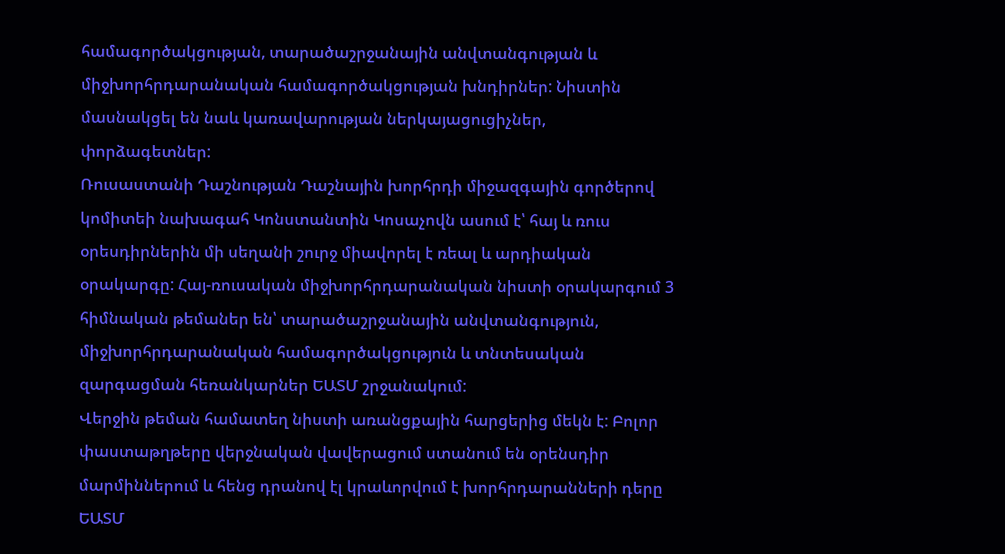համագործակցության, տարածաշրջանային անվտանգության և միջխորհրդարանական համագործակցության խնդիրներ: Նիստին մասնակցել են նաև կառավարության ներկայացուցիչներ, փորձագետներ:
Ռուսաստանի Դաշնության Դաշնային խորհրդի միջազգային գործերով կոմիտեի նախագահ Կոնստանտին Կոսաչովն ասում է՝ հայ և ռուս օրեսդիրներին մի սեղանի շուրջ միավորել է ռեալ և արդիական օրակարգը: Հայ-ռուսական միջխորհրդարանական նիստի օրակարգում 3 հիմնական թեմաներ են՝ տարածաշրջանային անվտանգություն, միջխորհրդարանական համագործակցություն և տնտեսական զարգացման հեռանկարներ ԵԱՏՄ շրջանակում:
Վերջին թեման համատեղ նիստի առանցքային հարցերից մեկն է: Բոլոր փաստաթղթերը վերջնական վավերացում ստանում են օրենսդիր մարմիններում և հենց դրանով էլ կրաևորվում է խորհրդարանների դերը ԵԱՏՄ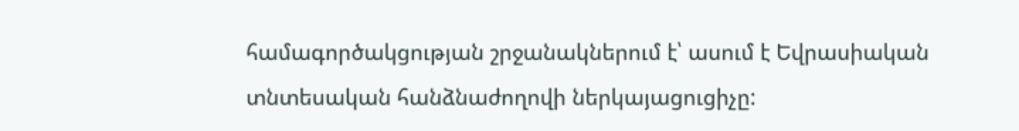համագործակցության շրջանակներում է՝ ասում է Եվրասիական տնտեսական հանձնաժողովի ներկայացուցիչը: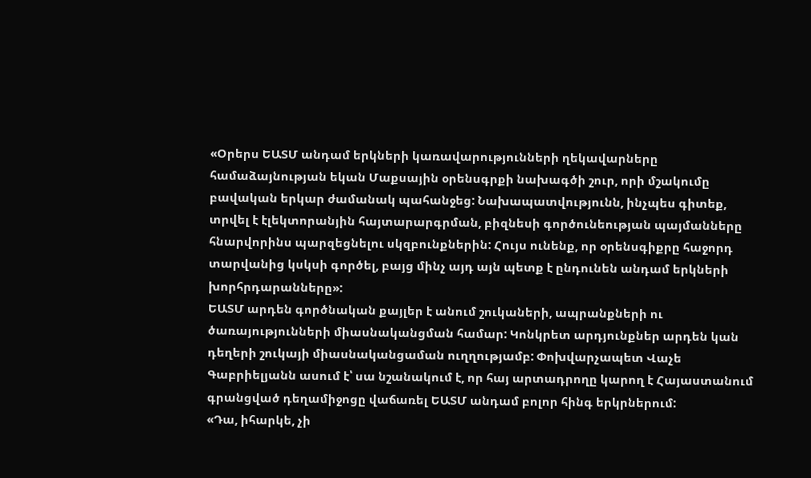«Օրերս ԵԱՏՄ անդամ երկների կառավարությունների ղեկավարները համաձայնության եկան Մաքսային օրենսգրքի նախագծի շուր, որի մշակումը բավական երկար ժամանակ պահանջեց: Նախապատվությունն, ինչպես գիտեք, տրվել է էլեկտորանյին հայտարարգրման, բիզնեսի գործունեության պայմանները հնարվորինս պարզեցնելու սկզբունքներին: Հույս ունենք, որ օրենսգիքրը հաջորդ տարվանից կսկսի գործել, բայց մինչ այդ այն պետք է ընդունեն անդամ երկների խորհրդարանները»:
ԵԱՏՄ արդեն գործնական քայլեր է անում շուկաների, ապրանքների ու ծառայությունների միասնականցման համար: Կոնկրետ արդյունքներ արդեն կան դեղերի շուկայի միասնականցաման ուղղությամբ: Փոխվարչապետ Վաչե Գաբրիելյանն ասում է՝ սա նշանակում է, որ հայ արտադրողը կարող է Հայաստանում գրանցված դեղամիջոցը վաճառել ԵԱՏՄ անդամ բոլոր հինգ երկրներում:
«Դա, իհարկե, չի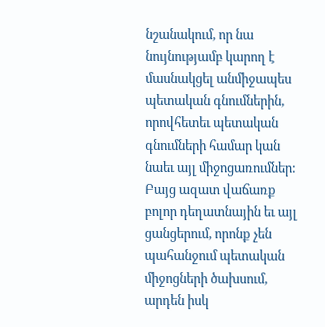նշանակում, որ նա նույնությամբ կարող է մասնակցել անմիջապես պետական գնումներին, որովհետեւ պետական գնումների համար կան նաեւ այլ միջոցառումներ: Բայց ազատ վաճառք բոլոր դեղատնային եւ այլ ցանցերում, որոնք չեն պահանջում պետական միջոցների ծախսում, արդեն իսկ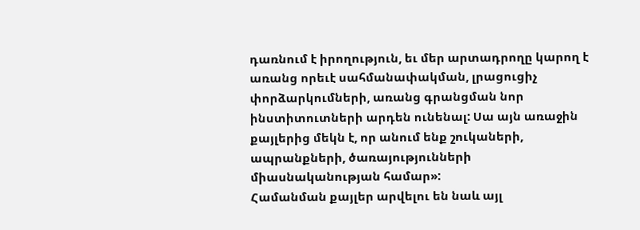դառնում է իրողություն, եւ մեր արտադրողը կարող է առանց որեւէ սահմանափակման, լրացուցիչ փորձարկումների, առանց գրանցման նոր ինստիտուտների արդեն ունենալ: Սա այն առաջին քայլերից մեկն է, որ անում ենք շուկաների, ապրանքների, ծառայությունների միասնականության համար»:
Համանման քայլեր արվելու են նաև այլ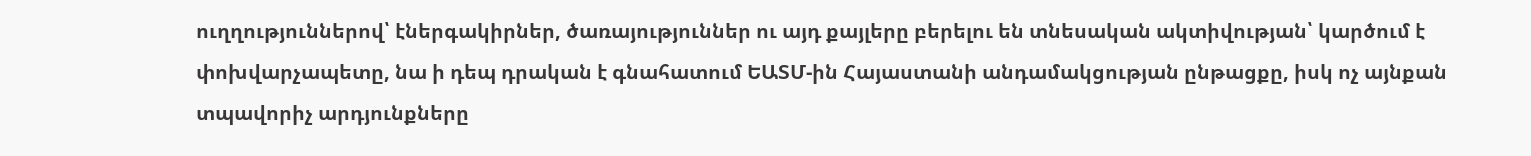ուղղություններով՝ էներգակիրներ, ծառայություններ ու այդ քայլերը բերելու են տնեսական ակտիվության՝ կարծում է փոխվարչապետը, նա ի դեպ դրական է գնահատում ԵԱՏՄ-ին Հայաստանի անդամակցության ընթացքը, իսկ ոչ այնքան տպավորիչ արդյունքները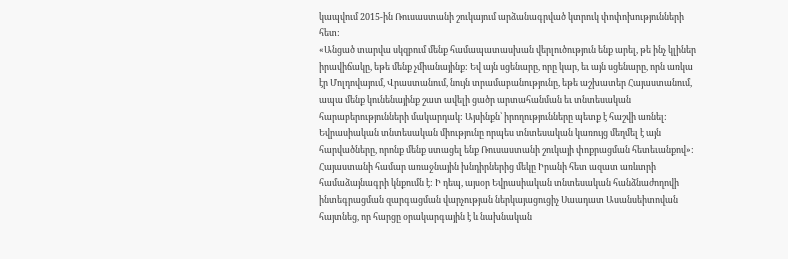կապվում 2015-ին Ռուսաստանի շուկայում արձանագրված կտրուկ փոփոխությունների հետ:
«Անցած տարվա սկզբում մենք համապատասխան վերլուծություն ենք արել, թե ինչ կլիներ իրավիճակը, եթե մենք չմիանայինք: Եվ այն սցենարը, որը կար, եւ այն սցենարը, որն առկա էր Մոլդովայում, Վրաստանում, նույն տրամաբանությունը, եթե աշխատեր Հայաստանում, ապա մենք կունենայինք շատ ավելի ցածր արտահանման եւ տնտեսական հարաբերությունների մակարդակ: Այսինքն՝ իրողությունները պետք է հաշվի առնել: Եվրասիական տնտեսական միությունը որպես տնտեսական կառույց մեղմել է այն հարվածները, որոնք մենք ստացել ենք Ռուսաստանի շուկայի փոքրացման հետեւանքով»:
Հայաստանի համար առաջնային խնդիրներից մեկը Իրանի հետ ազատ առևտրի համաձայնագրի կնքումն է: Ի դեպ, այսօր Եվրասիական տնտեսական հանձնաժողովի ինտեգրացման զարգացման վարչության ներկայացուցիչ Սաադատ Ասանսեիտովան հայտնեց, որ հարցը օրակարգային է և նախնական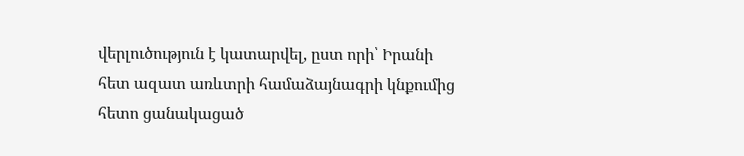վերլուծություն է կատարվել, ըստ որի՝ Իրանի հետ ազատ առևտրի համաձայնագրի կնքումից հետո ցանակացած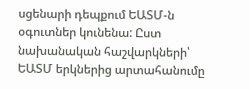սցենարի դեպքում ԵԱՏՄ-ն օգուտներ կունենա: Ըստ նախանական հաշվարկների՝ ԵԱՏՄ երկներից արտահանումը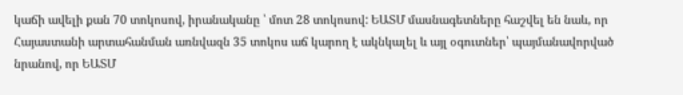կաճի ավելի քան 70 տոկոսով, իրանականը ՝ մոտ 28 տոկոսով: ԵԱՏՄ մասնագետները հաշվել են նաև, որ Հայաստանի արտահանման առնվազն 35 տոկոս աճ կարող է ակնկալել և այլ օգուտներ՝ պայմանավորված նրանով, որ ԵԱՏՄ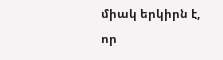միակ երկիրն է, որ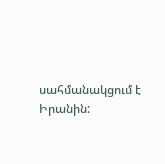սահմանակցում է Իրանին: